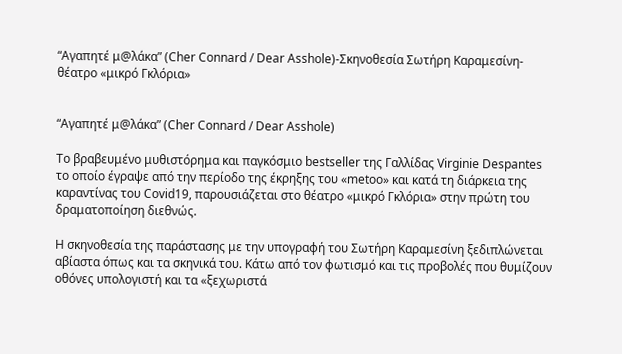“Αγαπητέ μ@λάκα” (Cher Connard / Dear Asshole)-Σκηνοθεσία Σωτήρη Καραμεσίνη-θέατρο «μικρό Γκλόρια»


“Αγαπητέ μ@λάκα” (Cher Connard / Dear Asshole)

Το βραβευμένο μυθιστόρημα και παγκόσμιο bestseller της Γαλλίδας Virginie Despantes το οποίο έγραψε από την περίοδο της έκρηξης του «metoo» και κατά τη διάρκεια της καραντίνας του Covid19, παρουσιάζεται στο θέατρο «μικρό Γκλόρια» στην πρώτη του δραματοποίηση διεθνώς.

Η σκηνοθεσία της παράστασης με την υπογραφή του Σωτήρη Καραμεσίνη ξεδιπλώνεται αβίαστα όπως και τα σκηνικά του. Κάτω από τον φωτισμό και τις προβολές που θυμίζουν οθόνες υπολογιστή και τα «ξεχωριστά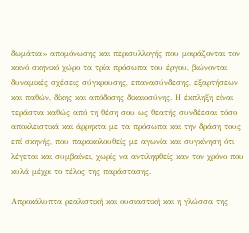δωμάτια» απομόνωσης και περισυλλογής που μοιράζονται τον κοινό σκηνικό χώρο τα τρία πρόσωπα του έργου, βιώνονται δυναμικές σχέσεις σύγκρουσης, επανασύνδεσης, εξαρτήσεων και παθών, δίκης και απόδοσης δικαιοσύνης. Η έκπληξη είναι τεράστια καθώς από τη θέση σου ως θεατής συνδέεσαι τόσο αποκλειστικά και άρρηκτα με τα πρόσωπα και την δράση τους επί σκηνής, που παρακολουθείς με αγωνία και συγκίνηση ότι λέγεται και συμβαίνει, χωρίς να αντιληφθείς καν τον χρόνο που κυλά μέχρι το τέλος της παράστασης.

Απροκάλυπτα ρεαλιστική και ουσιαστική και η γλώσσα της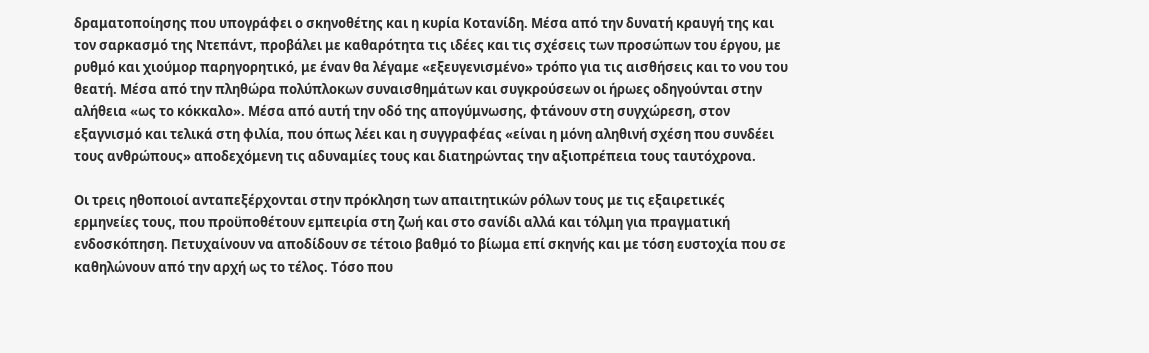δραματοποίησης που υπογράφει ο σκηνοθέτης και η κυρία Κοτανίδη. Μέσα από την δυνατή κραυγή της και τον σαρκασμό της Ντεπάντ, προβάλει με καθαρότητα τις ιδέες και τις σχέσεις των προσώπων του έργου, με ρυθμό και χιούμορ παρηγορητικό, με έναν θα λέγαμε «εξευγενισμένο» τρόπο για τις αισθήσεις και το νου του θεατή. Μέσα από την πληθώρα πολύπλοκων συναισθημάτων και συγκρούσεων οι ήρωες οδηγούνται στην αλήθεια «ως το κόκκαλο». Μέσα από αυτή την οδό της απογύμνωσης, φτάνουν στη συγχώρεση, στον εξαγνισμό και τελικά στη φιλία, που όπως λέει και η συγγραφέας «είναι η μόνη αληθινή σχέση που συνδέει τους ανθρώπους» αποδεχόμενη τις αδυναμίες τους και διατηρώντας την αξιοπρέπεια τους ταυτόχρονα.

Οι τρεις ηθοποιοί ανταπεξέρχονται στην πρόκληση των απαιτητικών ρόλων τους με τις εξαιρετικές ερμηνείες τους, που προϋποθέτουν εμπειρία στη ζωή και στο σανίδι αλλά και τόλμη για πραγματική ενδοσκόπηση. Πετυχαίνουν να αποδίδουν σε τέτοιο βαθμό το βίωμα επί σκηνής και με τόση ευστοχία που σε καθηλώνουν από την αρχή ως το τέλος. Τόσο που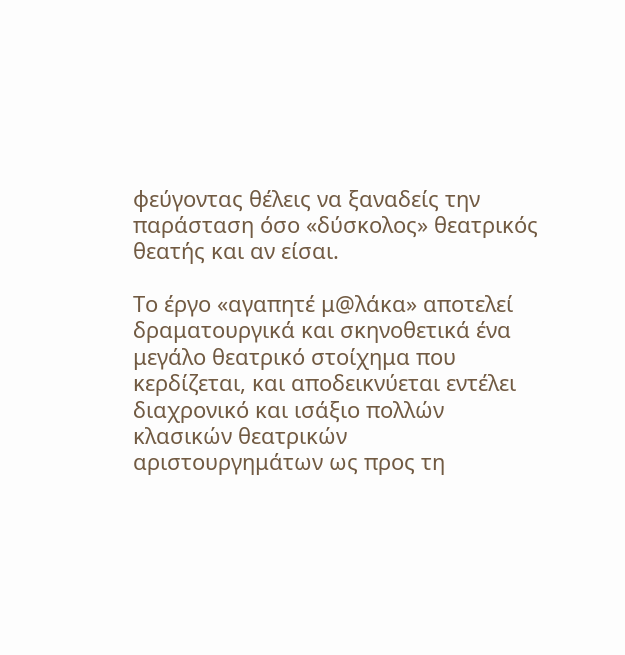φεύγοντας θέλεις να ξαναδείς την παράσταση όσο «δύσκολος» θεατρικός θεατής και αν είσαι.

Το έργο «αγαπητέ μ@λάκα» αποτελεί δραματουργικά και σκηνοθετικά ένα μεγάλο θεατρικό στοίχημα που κερδίζεται, και αποδεικνύεται εντέλει διαχρονικό και ισάξιο πολλών κλασικών θεατρικών αριστουργημάτων ως προς τη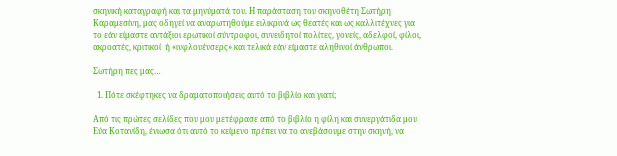σκηνική καταγραφή και τα μηνύματά του. Η παράσταση του σκηνοθέτη Σωτήρη Καραμεσίνη, μας οδηγεί να αναρωτηθούμε ειλικρινά ως θεατές και ως καλλιτέχνες για το εάν είμαστε αντάξιοι ερωτικοί σύντροφοι, συνειδητοί πολίτες, γονείς, αδελφοί, φίλοι, ακροατές, κριτικοί  ή «ινφλουένσερς» και τελικά εάν είμαστε αληθινοί άνθρωποι.

Σωτήρη πες μας…

  1. Πότε σκέφτηκες να δραματοποιήσεις αυτό το βιβλίο και γιατί;

Από τις πρώτες σελίδες που μου μετέφρασε από το βιβλίο η φίλη και συνεργάτιδα μου Εύα Κοτανίδη, ένιωσα ότι αυτό το κείμενο πρέπει να το ανεβάσουμε στην σκηνή, να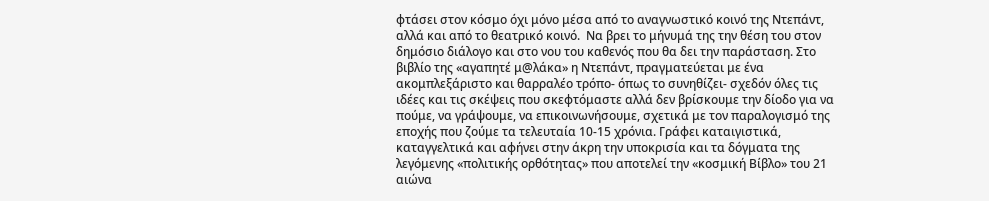φτάσει στον κόσμο όχι μόνο μέσα από το αναγνωστικό κοινό της Ντεπάντ, αλλά και από το θεατρικό κοινό.  Να βρει το μήνυμά της την θέση του στον δημόσιο διάλογο και στο νου του καθενός που θα δει την παράσταση. Στο βιβλίο της «αγαπητέ μ@λάκα» η Ντεπάντ, πραγματεύεται με ένα ακομπλεξάριστο και θαρραλέο τρόπο- όπως το συνηθίζει- σχεδόν όλες τις ιδέες και τις σκέψεις που σκεφτόμαστε αλλά δεν βρίσκουμε την δίοδο για να πούμε, να γράψουμε, να επικοινωνήσουμε, σχετικά με τον παραλογισμό της εποχής που ζούμε τα τελευταία 10-15 χρόνια. Γράφει καταιγιστικά, καταγγελτικά και αφήνει στην άκρη την υποκρισία και τα δόγματα της λεγόμενης «πολιτικής ορθότητας» που αποτελεί την «κοσμική Βίβλο» του 21 αιώνα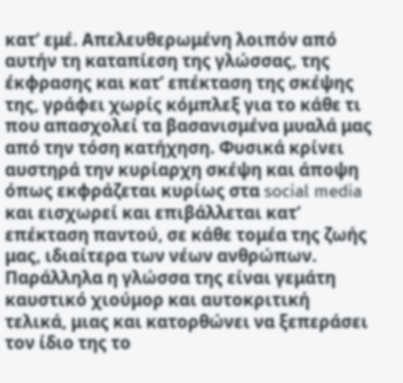κατ’ εμέ. Απελευθερωμένη λοιπόν από αυτήν τη καταπίεση της γλώσσας, της έκφρασης και κατ’ επέκταση της σκέψης της, γράφει χωρίς κόμπλεξ για το κάθε τι που απασχολεί τα βασανισμένα μυαλά μας από την τόση κατήχηση. Φυσικά κρίνει αυστηρά την κυρίαρχη σκέψη και άποψη όπως εκφράζεται κυρίως στα social media και εισχωρεί και επιβάλλεται κατ’ επέκταση παντού, σε κάθε τομέα της ζωής μας, ιδιαίτερα των νέων ανθρώπων. Παράλληλα η γλώσσα της είναι γεμάτη καυστικό χιούμορ και αυτοκριτική τελικά, μιας και κατορθώνει να ξεπεράσει τον ίδιο της το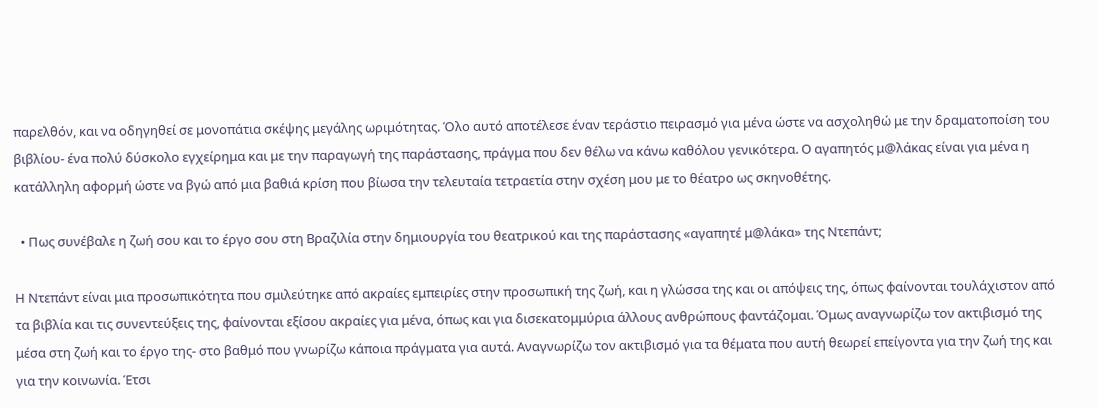παρελθόν, και να οδηγηθεί σε μονοπάτια σκέψης μεγάλης ωριμότητας. Όλο αυτό αποτέλεσε έναν τεράστιο πειρασμό για μένα ώστε να ασχοληθώ με την δραματοποίση του βιβλίου- ένα πολύ δύσκολο εγχείρημα και με την παραγωγή της παράστασης, πράγμα που δεν θέλω να κάνω καθόλου γενικότερα. Ο αγαπητός μ@λάκας είναι για μένα η κατάλληλη αφορμή ώστε να βγώ από μια βαθιά κρίση που βίωσα την τελευταία τετραετία στην σχέση μου με το θέατρο ως σκηνοθέτης.

  • Πως συνέβαλε η ζωή σου και το έργο σου στη Βραζιλία στην δημιουργία του θεατρικού και της παράστασης «αγαπητέ μ@λάκα» της Ντεπάντ;

Η Ντεπάντ είναι μια προσωπικότητα που σμιλεύτηκε από ακραίες εμπειρίες στην προσωπική της ζωή, και η γλώσσα της και οι απόψεις της, όπως φαίνονται τουλάχιστον από τα βιβλία και τις συνεντεύξεις της, φαίνονται εξίσου ακραίες για μένα, όπως και για δισεκατομμύρια άλλους ανθρώπους φαντάζομαι. Όμως αναγνωρίζω τον ακτιβισμό της μέσα στη ζωή και το έργο της- στο βαθμό που γνωρίζω κάποια πράγματα για αυτά. Αναγνωρίζω τον ακτιβισμό για τα θέματα που αυτή θεωρεί επείγοντα για την ζωή της και για την κοινωνία. Έτσι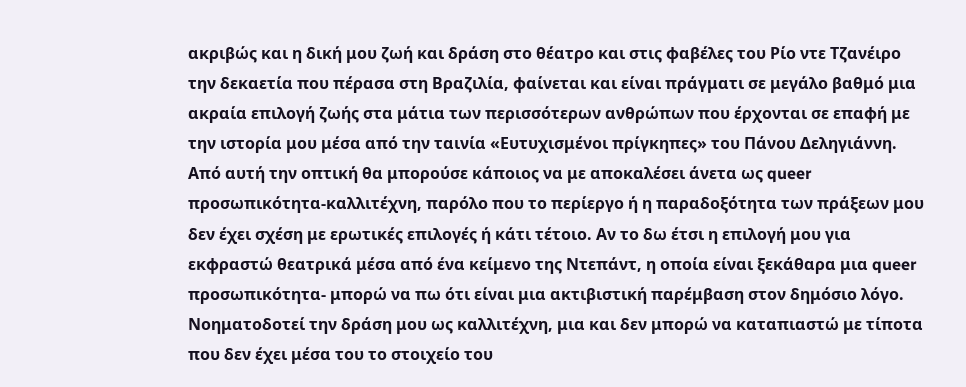ακριβώς και η δική μου ζωή και δράση στο θέατρο και στις φαβέλες του Ρίο ντε Τζανέιρο την δεκαετία που πέρασα στη Βραζιλία, φαίνεται και είναι πράγματι σε μεγάλο βαθμό μια ακραία επιλογή ζωής στα μάτια των περισσότερων ανθρώπων που έρχονται σε επαφή με την ιστορία μου μέσα από την ταινία «Ευτυχισμένοι πρίγκηπες» του Πάνου Δεληγιάννη. Από αυτή την οπτική θα μπορούσε κάποιος να με αποκαλέσει άνετα ως queer προσωπικότητα-καλλιτέχνη, παρόλο που το περίεργο ή η παραδοξότητα των πράξεων μου δεν έχει σχέση με ερωτικές επιλογές ή κάτι τέτοιο. Αν το δω έτσι η επιλογή μου για εκφραστώ θεατρικά μέσα από ένα κείμενο της Ντεπάντ, η οποία είναι ξεκάθαρα μια queer προσωπικότητα- μπορώ να πω ότι είναι μια ακτιβιστική παρέμβαση στον δημόσιο λόγο. Νοηματοδοτεί την δράση μου ως καλλιτέχνη, μια και δεν μπορώ να καταπιαστώ με τίποτα που δεν έχει μέσα του το στοιχείο του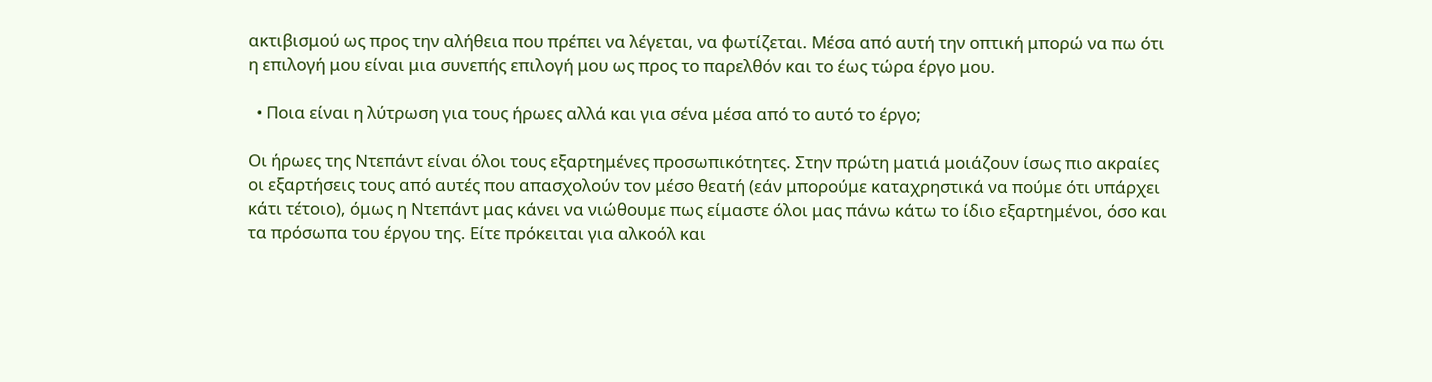ακτιβισμού ως προς την αλήθεια που πρέπει να λέγεται, να φωτίζεται. Μέσα από αυτή την οπτική μπορώ να πω ότι η επιλογή μου είναι μια συνεπής επιλογή μου ως προς το παρελθόν και το έως τώρα έργο μου.

  • Ποια είναι η λύτρωση για τους ήρωες αλλά και για σένα μέσα από το αυτό το έργο;

Οι ήρωες της Ντεπάντ είναι όλοι τους εξαρτημένες προσωπικότητες. Στην πρώτη ματιά μοιάζουν ίσως πιο ακραίες οι εξαρτήσεις τους από αυτές που απασχολούν τον μέσο θεατή (εάν μπορούμε καταχρηστικά να πούμε ότι υπάρχει κάτι τέτοιο), όμως η Ντεπάντ μας κάνει να νιώθουμε πως είμαστε όλοι μας πάνω κάτω το ίδιο εξαρτημένοι, όσο και τα πρόσωπα του έργου της. Είτε πρόκειται για αλκοόλ και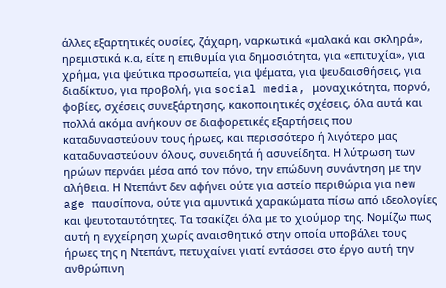άλλες εξαρτητικές ουσίες, ζάχαρη, ναρκωτικά «μαλακά και σκληρά», ηρεμιστικά κ.α, είτε η επιθυμία για δημοσιότητα, για «επιτυχία», για χρήμα, για ψεύτικα προσωπεία, για ψέματα, για ψευδαισθήσεις, για διαδίκτυο, για προβολή, για social media, μοναχικότητα, πορνό, φοβίες, σχέσεις συνεξάρτησης, κακοποιητικές σχέσεις, όλα αυτά και πολλά ακόμα ανήκουν σε διαφορετικές εξαρτήσεις που καταδυναστεύουν τους ήρωες, και περισσότερο ή λιγότερο μας καταδυναστεύουν όλους, συνειδητά ή ασυνείδητα. Η λύτρωση των ηρώων περνάει μέσα από τον πόνο, την επώδυνη συνάντηση με την αλήθεια. Η Ντεπάντ δεν αφήνει ούτε για αστείο περιθώρια για new age παυσίπονα, ούτε για αμυντικά χαρακώματα πίσω από ιδεολογίες και ψευτοταυτότητες. Τα τσακίζει όλα με το χιούμορ της. Νομίζω πως αυτή η εγχείρηση χωρίς αναισθητικό στην οποία υποβάλει τους ήρωες της η Ντεπάντ, πετυχαίνει γιατί εντάσσει στο έργο αυτή την ανθρώπινη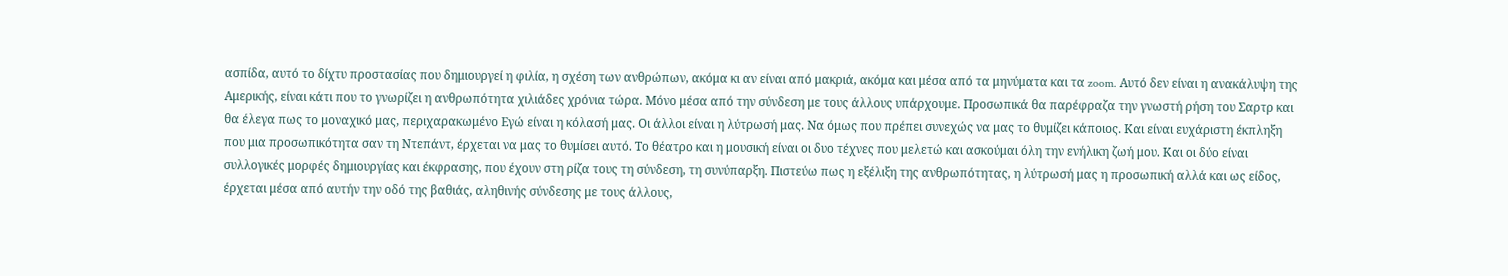ασπίδα, αυτό το δίχτυ προστασίας που δημιουργεί η φιλία, η σχέση των ανθρώπων, ακόμα κι αν είναι από μακριά, ακόμα και μέσα από τα μηνύματα και τα zoom. Αυτό δεν είναι η ανακάλυψη της Αμερικής, είναι κάτι που το γνωρίζει η ανθρωπότητα χιλιάδες χρόνια τώρα. Μόνο μέσα από την σύνδεση με τους άλλους υπάρχουμε. Προσωπικά θα παρέφραζα την γνωστή ρήση του Σαρτρ και θα έλεγα πως το μοναχικό μας, περιχαρακωμένο Εγώ είναι η κόλασή μας. Οι άλλοι είναι η λύτρωσή μας. Να όμως που πρέπει συνεχώς να μας το θυμίζει κάποιος. Και είναι ευχάριστη έκπληξη που μια προσωπικότητα σαν τη Ντεπάντ, έρχεται να μας το θυμίσει αυτό. Το θέατρο και η μουσική είναι οι δυο τέχνες που μελετώ και ασκούμαι όλη την ενήλικη ζωή μου. Και οι δύο είναι συλλογικές μορφές δημιουργίας και έκφρασης, που έχουν στη ρίζα τους τη σύνδεση, τη συνύπαρξη. Πιστεύω πως η εξέλιξη της ανθρωπότητας, η λύτρωσή μας η προσωπική αλλά και ως είδος, έρχεται μέσα από αυτήν την οδό της βαθιάς, αληθινής σύνδεσης με τους άλλους,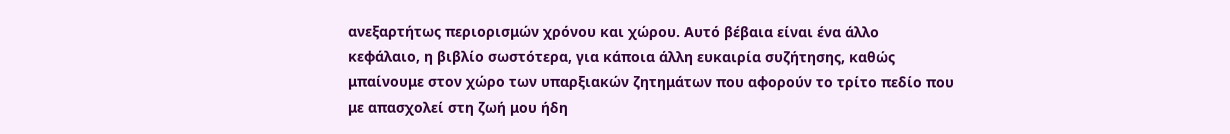ανεξαρτήτως περιορισμών χρόνου και χώρου. Αυτό βέβαια είναι ένα άλλο κεφάλαιο, η βιβλίο σωστότερα, για κάποια άλλη ευκαιρία συζήτησης, καθώς μπαίνουμε στον χώρο των υπαρξιακών ζητημάτων που αφορούν το τρίτο πεδίο που με απασχολεί στη ζωή μου ήδη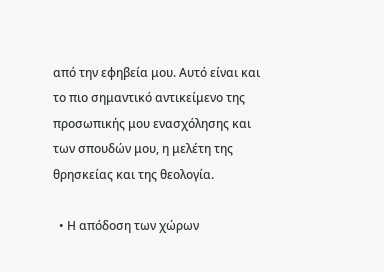από την εφηβεία μου. Αυτό είναι και το πιο σημαντικό αντικείμενο της προσωπικής μου ενασχόλησης και των σπουδών μου, η μελέτη της θρησκείας και της θεολογία.

  • Η απόδοση των χώρων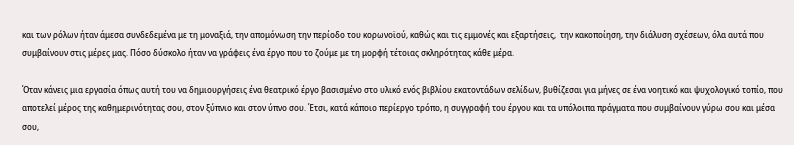και των ρόλων ήταν άμεσα συνδεδεμένα με τη μοναξιά, την απομόνωση την περίοδο του κορωνοϊού, καθώς και τις εμμονές και εξαρτήσεις,  την κακοποίηση, την διάλυση σχέσεων, όλα αυτά που συμβαίνουν στις μέρες μας. Πόσο δύσκολο ήταν να γράφεις ένα έργο που το ζούμε με τη μορφή τέτοιας σκληρότητας κάθε μέρα.

Όταν κάνεις μια εργασία όπως αυτή του να δημιουργήσεις ένα θεατρικό έργο βασισμένο στο υλικό ενός βιβλίου εκατοντάδων σελίδων, βυθίζεσαι για μήνες σε ένα νοητικό και ψυχολογικό τοπίο, που αποτελεί μέρος της καθημερινότητας σου, στον ξύπνιο και στον ύπνο σου. Έτσι, κατά κάποιο περίεργο τρόπο, η συγγραφή του έργου και τα υπόλοιπα πράγματα που συμβαίνουν γύρω σου και μέσα σου,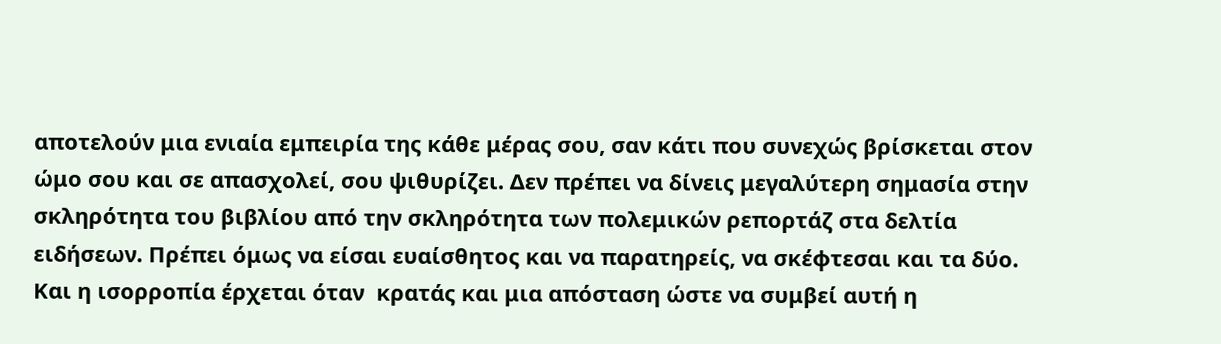αποτελούν μια ενιαία εμπειρία της κάθε μέρας σου, σαν κάτι που συνεχώς βρίσκεται στον ώμο σου και σε απασχολεί, σου ψιθυρίζει. Δεν πρέπει να δίνεις μεγαλύτερη σημασία στην σκληρότητα του βιβλίου από την σκληρότητα των πολεμικών ρεπορτάζ στα δελτία ειδήσεων. Πρέπει όμως να είσαι ευαίσθητος και να παρατηρείς, να σκέφτεσαι και τα δύο. Και η ισορροπία έρχεται όταν  κρατάς και μια απόσταση ώστε να συμβεί αυτή η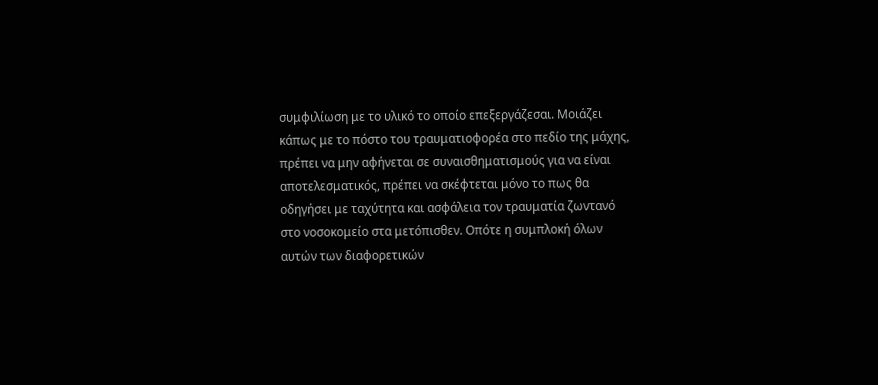συμφιλίωση με το υλικό το οποίο επεξεργάζεσαι. Μοιάζει κάπως με το πόστο του τραυματιοφορέα στο πεδίο της μάχης, πρέπει να μην αφήνεται σε συναισθηματισμούς για να είναι αποτελεσματικός, πρέπει να σκέφτεται μόνο το πως θα οδηγήσει με ταχύτητα και ασφάλεια τον τραυματία ζωντανό στο νοσοκομείο στα μετόπισθεν. Οπότε η συμπλοκή όλων αυτών των διαφορετικών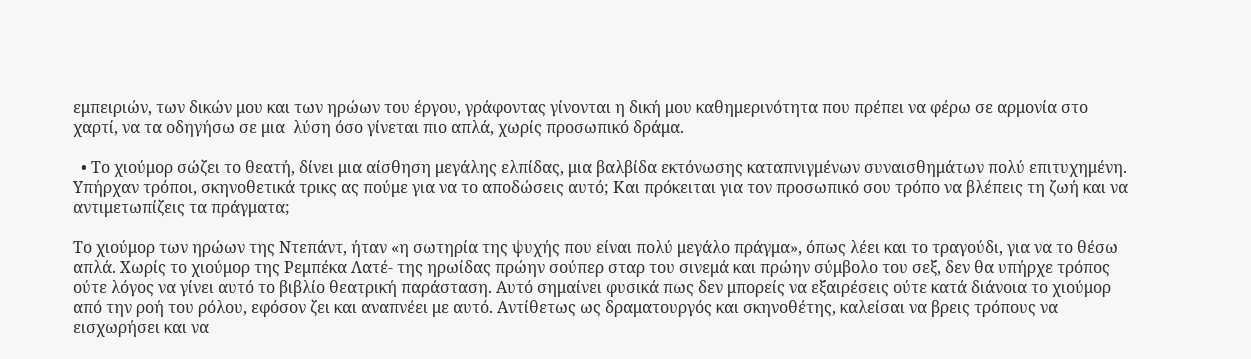εμπειριών, των δικών μου και των ηρώων του έργου, γράφοντας γίνονται η δική μου καθημερινότητα που πρέπει να φέρω σε αρμονία στο χαρτί, να τα οδηγήσω σε μια  λύση όσο γίνεται πιο απλά, χωρίς προσωπικό δράμα.

  • Το χιούμορ σώζει το θεατή, δίνει μια αίσθηση μεγάλης ελπίδας, μια βαλβίδα εκτόνωσης καταπνιγμένων συναισθημάτων πολύ επιτυχημένη. Υπήρχαν τρόποι, σκηνοθετικά τρικς ας πούμε για να το αποδώσεις αυτό; Και πρόκειται για τον προσωπικό σου τρόπο να βλέπεις τη ζωή και να αντιμετωπίζεις τα πράγματα;

Το χιούμορ των ηρώων της Ντεπάντ, ήταν «η σωτηρία της ψυχής που είναι πολύ μεγάλο πράγμα», όπως λέει και το τραγούδι, για να το θέσω απλά. Χωρίς το χιούμορ της Ρεμπέκα Λατέ- της ηρωίδας πρώην σούπερ σταρ του σινεμά και πρώην σύμβολο του σεξ, δεν θα υπήρχε τρόπος ούτε λόγος να γίνει αυτό το βιβλίο θεατρική παράσταση. Αυτό σημαίνει φυσικά πως δεν μπορείς να εξαιρέσεις ούτε κατά διάνοια το χιούμορ από την ροή του ρόλου, εφόσον ζει και αναπνέει με αυτό. Αντίθετως ως δραματουργός και σκηνοθέτης, καλείσαι να βρεις τρόπους να εισχωρήσει και να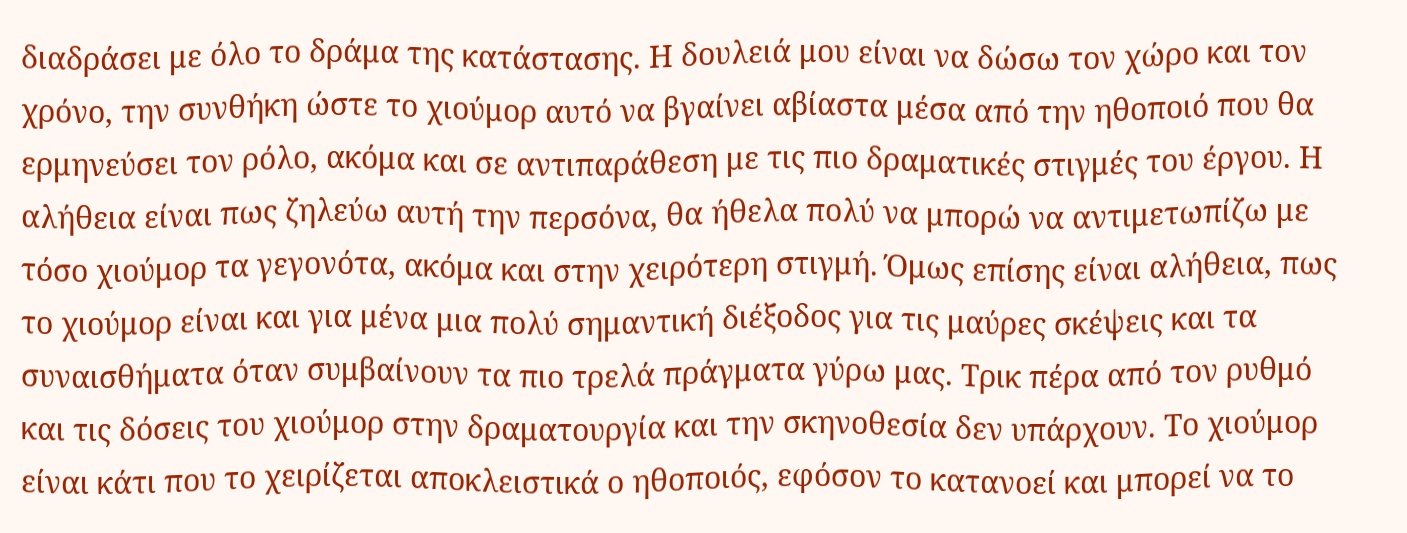διαδράσει με όλο το δράμα της κατάστασης. Η δουλειά μου είναι να δώσω τον χώρο και τον χρόνο, την συνθήκη ώστε το χιούμορ αυτό να βγαίνει αβίαστα μέσα από την ηθοποιό που θα ερμηνεύσει τον ρόλο, ακόμα και σε αντιπαράθεση με τις πιο δραματικές στιγμές του έργου. Η αλήθεια είναι πως ζηλεύω αυτή την περσόνα, θα ήθελα πολύ να μπορώ να αντιμετωπίζω με τόσο χιούμορ τα γεγονότα, ακόμα και στην χειρότερη στιγμή. Όμως επίσης είναι αλήθεια, πως το χιούμορ είναι και για μένα μια πολύ σημαντική διέξοδος για τις μαύρες σκέψεις και τα συναισθήματα όταν συμβαίνουν τα πιο τρελά πράγματα γύρω μας. Τρικ πέρα από τον ρυθμό και τις δόσεις του χιούμορ στην δραματουργία και την σκηνοθεσία δεν υπάρχουν. Το χιούμορ είναι κάτι που το χειρίζεται αποκλειστικά ο ηθοποιός, εφόσον το κατανοεί και μπορεί να το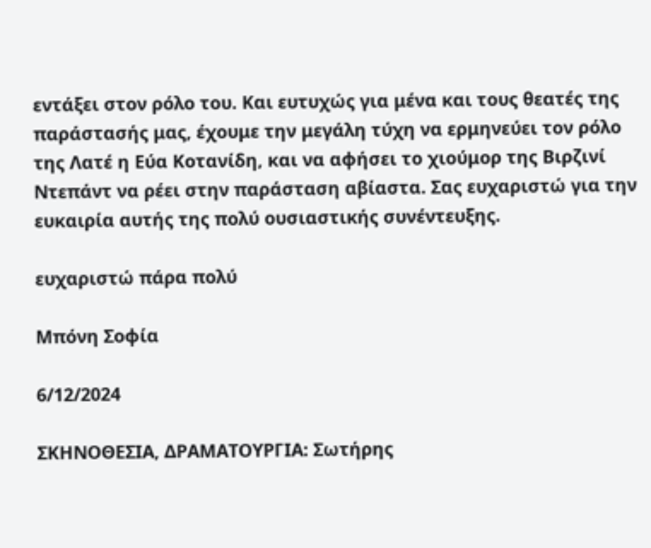εντάξει στον ρόλο του. Και ευτυχώς για μένα και τους θεατές της παράστασής μας, έχουμε την μεγάλη τύχη να ερμηνεύει τον ρόλο της Λατέ η Εύα Κοτανίδη, και να αφήσει το χιούμορ της Βιρζινί Ντεπάντ να ρέει στην παράσταση αβίαστα. Σας ευχαριστώ για την ευκαιρία αυτής της πολύ ουσιαστικής συνέντευξης.

ευχαριστώ πάρα πολύ

Μπόνη Σοφία

6/12/2024

ΣΚΗΝΟΘΕΣΙΑ, ΔΡΑΜΑΤΟΥΡΓΙΑ: Σωτήρης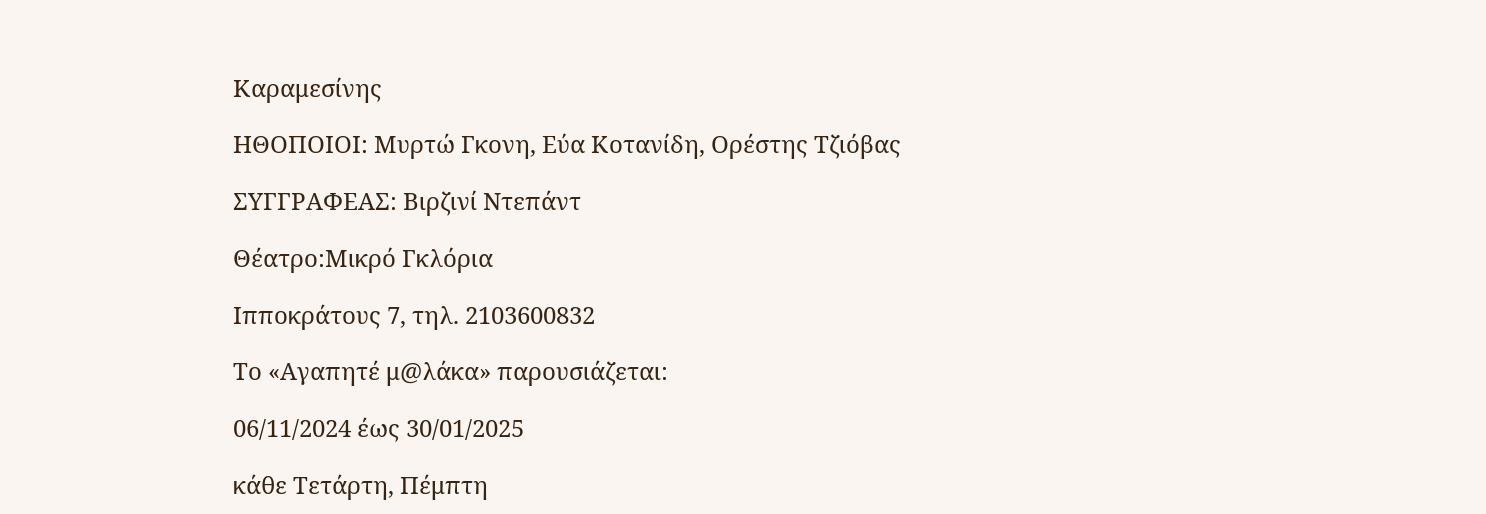Καραμεσίνης

ΗΘΟΠΟΙΟΙ: Μυρτώ Γκονη, Εύα Κοτανίδη, Ορέστης Τζιόβας

ΣΥΓΓΡΑΦΕΑΣ: Βιρζινί Ντεπάντ

Θέατρο:Μικρό Γκλόρια

Ιπποκράτους 7, τηλ. 2103600832

Το «Αγαπητέ μ@λάκα» παρουσιάζεται:

06/11/2024 έως 30/01/2025

κάθε Τετάρτη, Πέμπτη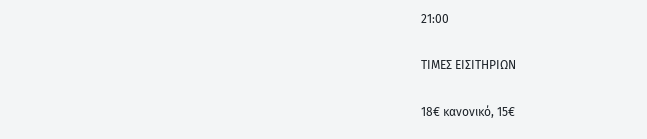21:00

ΤΙΜΕΣ ΕΙΣΙΤΗΡΙΩΝ

18€ κανονικό, 15€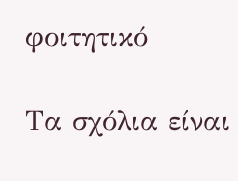φοιτητικό

Τα σχόλια είναι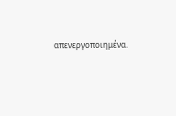απενεργοποιημένα.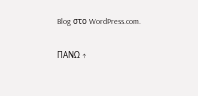Blog στο WordPress.com.

ΠΑΝΩ ↑